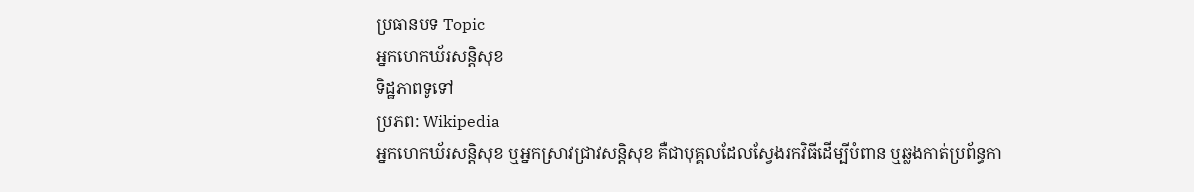ប្រធានបទ Topic
អ្នកហេកឃ័រសន្តិសុខ
ទិដ្ឋភាពទូទៅ
ប្រភព: Wikipedia
អ្នកហេកឃ័រសន្តិសុខ ឬអ្នកស្រាវជ្រាវសន្តិសុខ គឺជាបុគ្គលដែលស្វែងរកវិធីដើម្បីបំពាន ឬឆ្លងកាត់ប្រព័ន្ធកា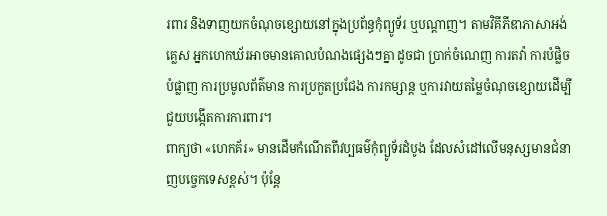រពារ និងទាញយកចំណុចខ្សោយនៅក្នុងប្រព័ន្ធកុំព្យូទ័រ ឬបណ្តាញ។ តាមវិគីភីឌាភាសាអង់គ្លេស អ្នកហេកឃ័រអាចមានគោលបំណងផ្សេងៗគ្នា ដូចជា ប្រាក់ចំណេញ ការតវ៉ា ការបំផ្លិចបំផ្លាញ ការប្រមូលព័ត៌មាន ការប្រកួតប្រជែង ការកម្សាន្ត ឬការវាយតម្លៃចំណុចខ្សោយដើម្បីជួយបង្កើតការការពារ។
ពាក្យថា «ហេកគ័រ» មានដើមកំណើតពីវប្បធម៌កុំព្យូទ័រដំបូង ដែលសំដៅលើមនុស្សមានជំនាញបច្ចេកទេសខ្ពស់។ ប៉ុន្តែ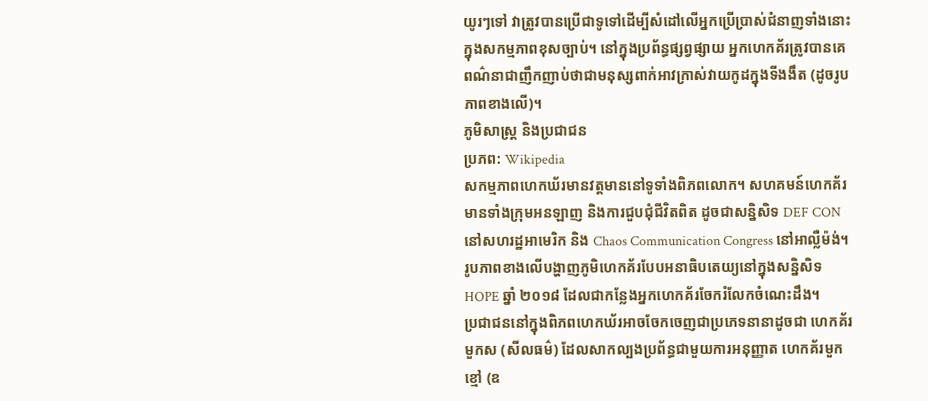យូរៗទៅ វាត្រូវបានប្រើជាទូទៅដើម្បីសំដៅលើអ្នកប្រើប្រាស់ជំនាញទាំងនោះក្នុងសកម្មភាពខុសច្បាប់។ នៅក្នុងប្រព័ន្ធផ្សព្វផ្សាយ អ្នកហេកគ័រត្រូវបានគេពណ៌នាជាញឹកញាប់ថាជាមនុស្សពាក់អាវក្រាស់វាយកូដក្នុងទីងងឹត (ដូចរូបភាពខាងលើ)។
ភូមិសាស្ត្រ និងប្រជាជន
ប្រភព: Wikipedia
សកម្មភាពហេកឃ័រមានវត្តមាននៅទូទាំងពិភពលោក។ សហគមន៍ហេកគ័រមានទាំងក្រុមអនឡាញ និងការជួបជុំជីវិតពិត ដូចជាសន្និសិទ DEF CON នៅសហរដ្ឋអាមេរិក និង Chaos Communication Congress នៅអាល្លឺម៉ង់។ រូបភាពខាងលើបង្ហាញភូមិហេកគ័របែបអនាធិបតេយ្យនៅក្នុងសន្និសិទ HOPE ឆ្នាំ ២០១៨ ដែលជាកន្លែងអ្នកហេកគ័រចែករំលែកចំណេះដឹង។
ប្រជាជននៅក្នុងពិភពហេកឃ័រអាចចែកចេញជាប្រភេទនានាដូចជា ហេកគ័រមួកស (សីលធម៌) ដែលសាកល្បងប្រព័ន្ធជាមួយការអនុញ្ញាត ហេកគ័រមួកខ្មៅ (ឧ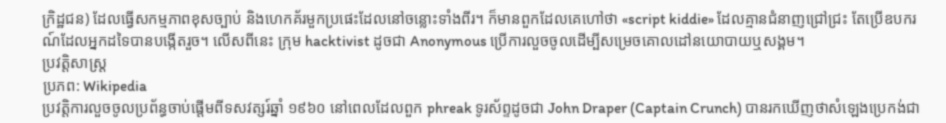ក្រិដ្ឋជន) ដែលធ្វើសកម្មភាពខុសច្បាប់ និងហេកគ័រមួកប្រផេះដែលនៅចន្លោះទាំងពីរ។ ក៏មានពួកដែលគេហៅថា «script kiddie» ដែលគ្មានជំនាញជ្រៅជ្រះ តែប្រើឧបករណ៍ដែលអ្នកដទៃបានបង្កើតរួច។ លើសពីនេះ ក្រុម hacktivist ដូចជា Anonymous ប្រើការលួចចូលដើម្បីសម្រេចគោលដៅនយោបាយឬសង្គម។
ប្រវត្តិសាស្ត្រ
ប្រភព: Wikipedia
ប្រវត្តិការលួចចូលប្រព័ន្ធចាប់ផ្តើមពីទសវត្សរ៍ឆ្នាំ ១៩៦០ នៅពេលដែលពួក phreak ទូរស័ព្ទដូចជា John Draper (Captain Crunch) បានរកឃើញថាសំឡេងប្រេកង់ជា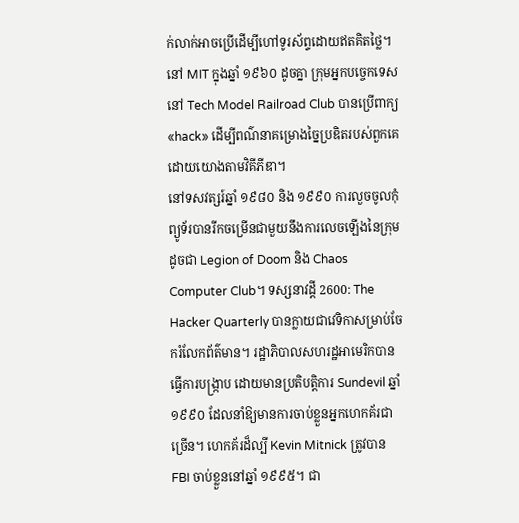ក់លាក់អាចប្រើដើម្បីហៅទូរស័ព្ទដោយឥតគិតថ្លៃ។ នៅ MIT ក្នុងឆ្នាំ ១៩៦០ ដូចគ្នា ក្រុមអ្នកបច្ចេកទេសនៅ Tech Model Railroad Club បានប្រើពាក្យ «hack» ដើម្បីពណ៌នាគម្រោងច្នៃប្រឌិតរបស់ពួកគេ ដោយយោងតាមវិគីភីឌា។
នៅទសវត្សរ៍ឆ្នាំ ១៩៨០ និង ១៩៩០ ការលួចចូលកុំព្យូទ័របានរីកចម្រើនជាមួយនឹងការលេចឡើងនៃក្រុមដូចជា Legion of Doom និង Chaos Computer Club។ ទស្សនាវដ្ដី 2600: The Hacker Quarterly បានក្លាយជាវេទិកាសម្រាប់ចែករំលែកព័ត៌មាន។ រដ្ឋាភិបាលសហរដ្ឋអាមេរិកបានធ្វើការបង្រ្កាប ដោយមានប្រតិបត្តិការ Sundevil ឆ្នាំ ១៩៩០ ដែលនាំឱ្យមានការចាប់ខ្លួនអ្នកហេកគ័រជាច្រើន។ ហេកគ័រដ៏ល្បី Kevin Mitnick ត្រូវបាន FBI ចាប់ខ្លួននៅឆ្នាំ ១៩៩៥។ ជា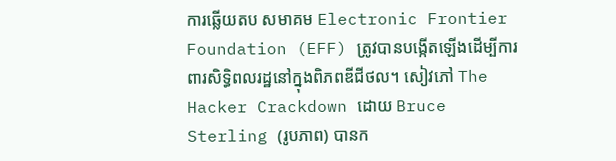ការឆ្លើយតប សមាគម Electronic Frontier Foundation (EFF) ត្រូវបានបង្កើតឡើងដើម្បីការពារសិទ្ធិពលរដ្ឋនៅក្នុងពិភពឌីជីថល។ សៀវភៅ The Hacker Crackdown ដោយ Bruce Sterling (រូបភាព) បានក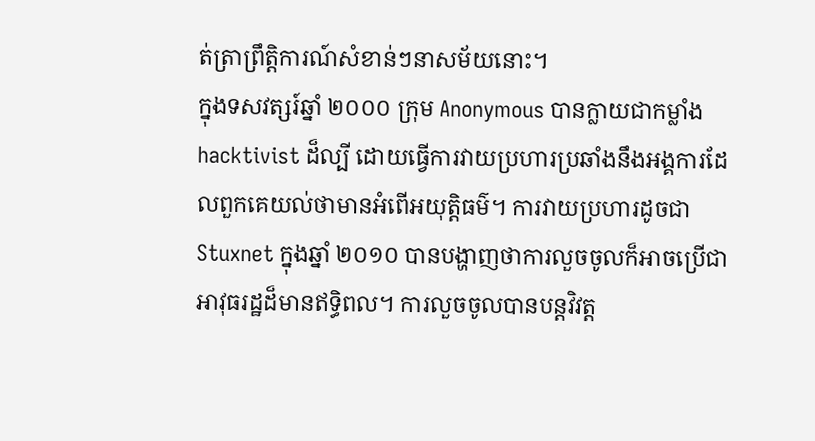ត់ត្រាព្រឹត្តិការណ៍សំខាន់ៗនាសម័យនោះ។
ក្នុងទសវត្សរ៍ឆ្នាំ ២០០០ ក្រុម Anonymous បានក្លាយជាកម្លាំង hacktivist ដ៏ល្បី ដោយធ្វើការវាយប្រហារប្រឆាំងនឹងអង្គការដែលពួកគេយល់ថាមានអំពើអយុត្តិធម៌។ ការវាយប្រហារដូចជា Stuxnet ក្នុងឆ្នាំ ២០១០ បានបង្ហាញថាការលួចចូលក៏អាចប្រើជាអាវុធរដ្ឋដ៏មានឥទ្ធិពល។ ការលួចចូលបានបន្តវិវត្ត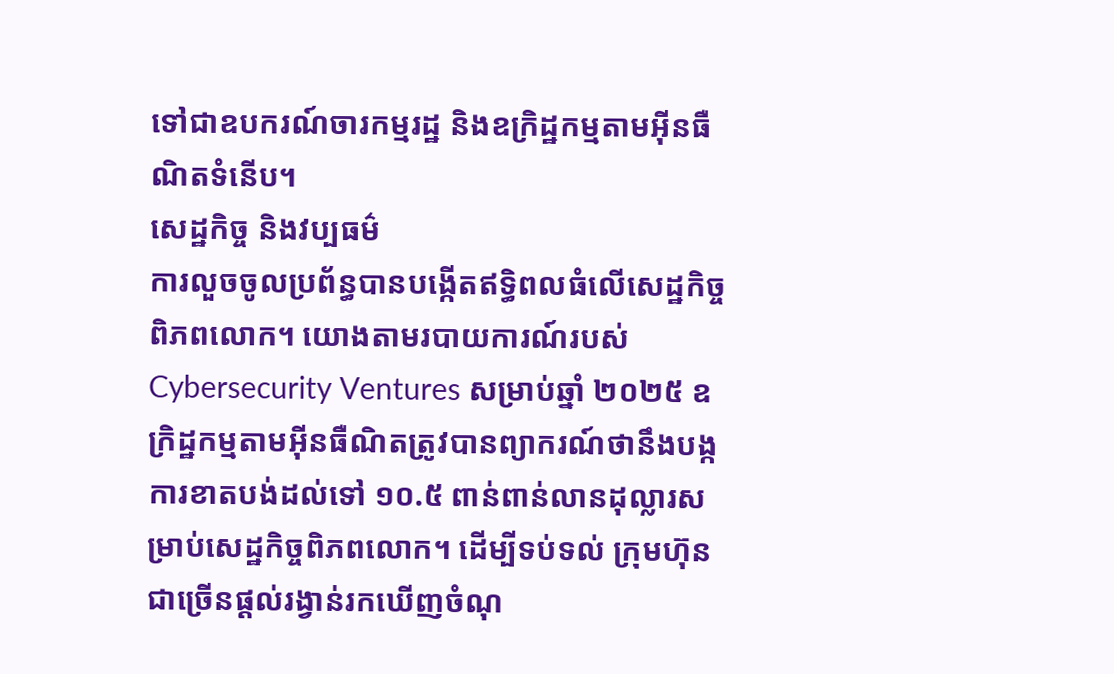ទៅជាឧបករណ៍ចារកម្មរដ្ឋ និងឧក្រិដ្ឋកម្មតាមអ៊ីនធឺណិតទំនើប។
សេដ្ឋកិច្ច និងវប្បធម៌
ការលួចចូលប្រព័ន្ធបានបង្កើតឥទ្ធិពលធំលើសេដ្ឋកិច្ចពិភពលោក។ យោងតាមរបាយការណ៍របស់ Cybersecurity Ventures សម្រាប់ឆ្នាំ ២០២៥ ឧក្រិដ្ឋកម្មតាមអ៊ីនធឺណិតត្រូវបានព្យាករណ៍ថានឹងបង្កការខាតបង់ដល់ទៅ ១០.៥ ពាន់ពាន់លានដុល្លារសម្រាប់សេដ្ឋកិច្ចពិភពលោក។ ដើម្បីទប់ទល់ ក្រុមហ៊ុនជាច្រើនផ្តល់រង្វាន់រកឃើញចំណុ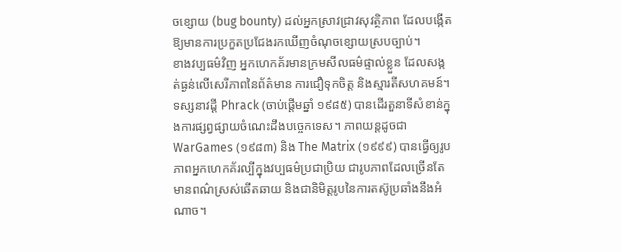ចខ្សោយ (bug bounty) ដល់អ្នកស្រាវជ្រាវសុវត្ថិភាព ដែលបង្កើតឱ្យមានការប្រកួតប្រជែងរកឃើញចំណុចខ្សោយស្របច្បាប់។
ខាងវប្បធម៌វិញ អ្នកហេកគ័រមានក្រមសីលធម៌ផ្ទាល់ខ្លួន ដែលសង្កត់ធ្ងន់លើសេរីភាពនៃព័ត៌មាន ការជឿទុកចិត្ត និងស្មារតីសហគមន៍។ ទស្សនាវដ្ដី Phrack (ចាប់ផ្តើមឆ្នាំ ១៩៨៥) បានដើរតួនាទីសំខាន់ក្នុងការផ្សព្វផ្សាយចំណេះដឹងបច្ចេកទេស។ ភាពយន្តដូចជា WarGames (១៩៨៣) និង The Matrix (១៩៩៩) បានធ្វើឲ្យរូបភាពអ្នកហេកគ័រល្បីក្នុងវប្បធម៌ប្រជាប្រិយ ជារូបភាពដែលច្រើនតែមានពណ៌ស្រស់ឆើតឆាយ និងជានិមិត្តរូបនៃការតស៊ូប្រឆាំងនឹងអំណាច។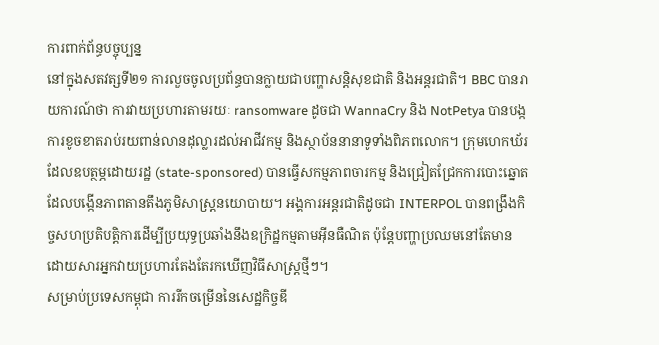ការពាក់ព័ន្ធបច្ចុប្បន្ន
នៅក្នុងសតវត្សទី២១ ការលួចចូលប្រព័ន្ធបានក្លាយជាបញ្ហាសន្តិសុខជាតិ និងអន្តរជាតិ។ BBC បានរាយការណ៍ថា ការវាយប្រហារតាមរយៈ ransomware ដូចជា WannaCry និង NotPetya បានបង្កការខូចខាតរាប់រយពាន់លានដុល្លារដល់អាជីវកម្ម និងស្ថាប័ននានាទូទាំងពិភពលោក។ ក្រុមហេកឃ័រដែលឧបត្ថម្ភដោយរដ្ឋ (state-sponsored) បានធ្វើសកម្មភាពចារកម្ម និងជ្រៀតជ្រែកការបោះឆ្នោត ដែលបង្កើនភាពតានតឹងភូមិសាស្ត្រនយោបាយ។ អង្គការអន្តរជាតិដូចជា INTERPOL បានពង្រឹងកិច្ចសហប្រតិបត្តិការដើម្បីប្រយុទ្ធប្រឆាំងនឹងឧក្រិដ្ឋកម្មតាមអ៊ីនធឺណិត ប៉ុន្តែបញ្ហាប្រឈមនៅតែមាន ដោយសារអ្នកវាយប្រហារតែងតែរកឃើញវិធីសាស្ត្រថ្មីៗ។
សម្រាប់ប្រទេសកម្ពុជា ការរីកចម្រើននៃសេដ្ឋកិច្ចឌី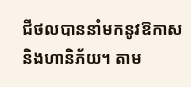ជីថលបាននាំមកនូវឱកាស និងហានិភ័យ។ តាម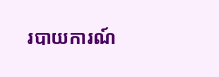របាយការណ៍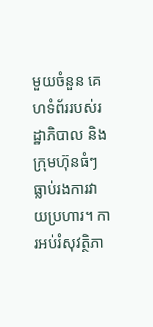មួយចំនួន គេហទំព័ររបស់រដ្ឋាភិបាល និងក្រុមហ៊ុនធំៗធ្លាប់រងការវាយប្រហារ។ ការអប់រំសុវត្ថិភា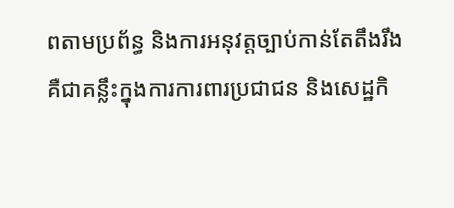ពតាមប្រព័ន្ធ និងការអនុវត្តច្បាប់កាន់តែតឹងរឹងគឺជាគន្លឹះក្នុងការការពារប្រជាជន និងសេដ្ឋកិ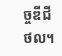ច្ចឌីជីថល។